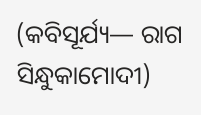(କବିସୂର୍ଯ୍ୟ— ରାଗ ସିନ୍ଧୁକାମୋଦୀ)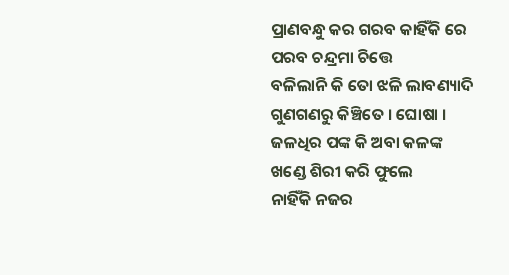ପ୍ରାଣବନ୍ଧୁ କର ଗରବ କାହିଁକି ରେ
ପରବ ଚନ୍ଦ୍ରମା ଚିତ୍ତେ
ବଳିଲାନି କି ତୋ ଝଳି ଲାବଣ୍ୟାଦି
ଗୁଣଗଣରୁ କିଞ୍ଚିତେ । ଘୋଷା ।
ଜଳଧିର ପଙ୍କ କି ଅବା କଳଙ୍କ
ଖଣ୍ଡେ ଶିରୀ କରି ଫୁଲେ
ନାହିଁକି ନଜର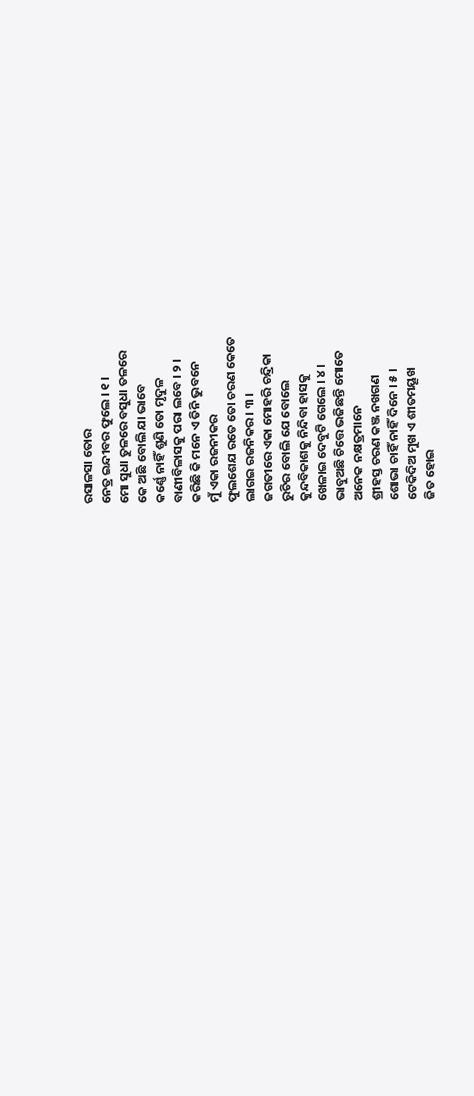ରସାଳସା ତୋର
ନେତ୍ର ଇନ୍ଦୀବର ଫୁଲେ । ୧ ।
ମୋ ସୁଧା ତୁଳରେ ବସୁଧା ତଳରେ
କେ ଅଛି ବୋଲି ଯା ଭାବେ
କର୍ଣ୍ଣେ ନାହିଁ ଶୁଣି ତୋ ମୃଦୁଳ
ବାଣୀବିଳାସକୁ ପରା ଲବେ । ୨ ।
କରିଛି କି ମନେ ଏ ତିନି ଭୁବନେ
ମୁଁ ଏକା ରଜନୀକର
ଫୁଲଶେଯ ରତେ ତୋ ଚରଣ କେତେ
ଲାଗଇ ରଜନିକର । ୩ ।
ଜଗତୀରେ ଏକା ମୋହରି ଚନ୍ଦ୍ରିକା
ରୁଚିର ବୋଲି ଯେ ବୋଲେ
କୁନ୍ଦବିକାଶକୁ ନିନ୍ଦିବା ହାସକୁ
ଖେଳାଇ ଦେବୁଟି ଗେଲେ । ୪ ।
ଭାବୁଅଛି ଚିତ୍ତେ ଭଜିଛନ୍ତି ମୋତେ
ଅନେକ ନକ୍ଷତ୍ରମାନେ
ଶ୍ରୀହସ୍ତ ଚରଣ କଞ୍ଜ ନଖଗଣ
ଶୋଭା ଚାହିଁ ନାହିଁ ଦିନେ । ୫ ।
ଟେକିଦିଅ ମୁଖ ଏ ଶୀତମୟୂଖ
ଜିତ ହୋଇ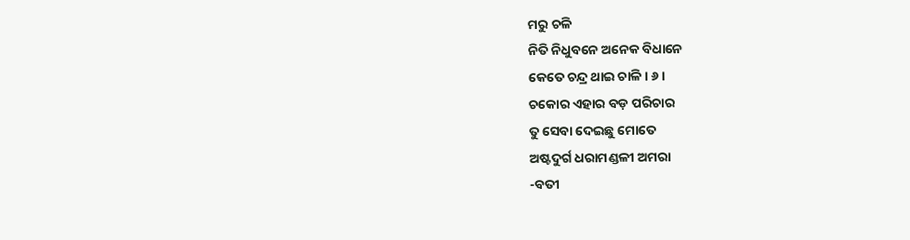ମରୁ ଚଳି
ନିତି ନିଧୁବନେ ଅନେକ ବିଧାନେ
କେତେ ଚନ୍ଦ୍ର ଥାଇ ଚାଳି । ୬ ।
ଚକୋର ଏହାର ବଡ଼ ପରିଚାର
ତୁ ସେବା ଦେଇଛୁ ମୋତେ
ଅଷ୍ଟଦୁର୍ଗ ଧରାମଣ୍ଡଳୀ ଅମରା
-ବତୀ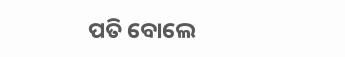ପତି ବୋଲେ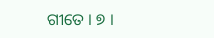ଗୀତେ । ୭ ।